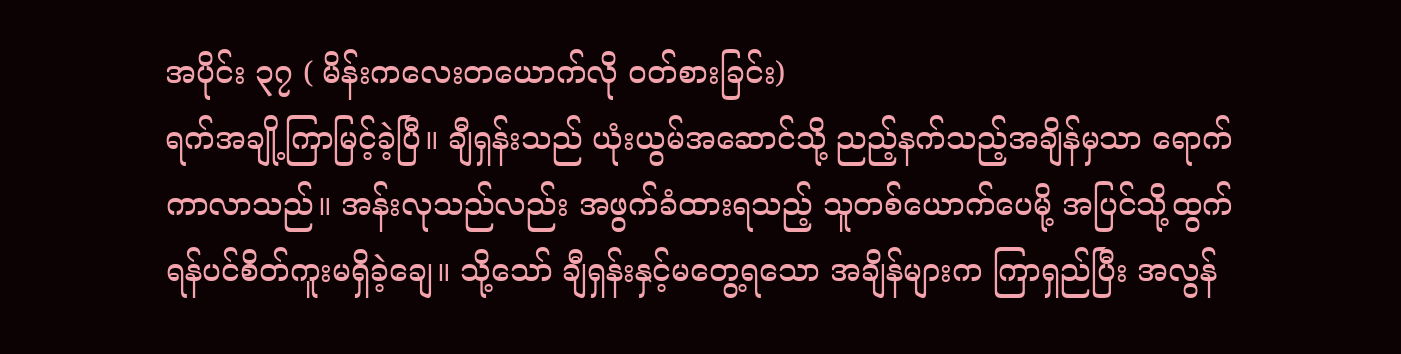အပိုင်း ၃၇ ( မိန်းကလေးတယောက်လို ဝတ်စားခြင်း)
ရက်အချို့ကြာမြင့်ခဲ့ပြီ။ ချီရှန်းသည် ယုံးယွမ်အဆောင်သို့ ညည့်နက်သည့်အချိန်မှသာ ရောက်ကာလာသည်။ အန်းလုသည်လည်း အဖွက်ခံထားရသည့် သူတစ်ယောက်ပေမို့ အပြင်သို့ထွက်ရန်ပင်စိတ်ကူးမရှိခဲ့ချေ။ သို့သော် ချီရှန်းနှင့်မတွေ့ရသော အချိန်များက ကြာရှည်ပြီး အလွန်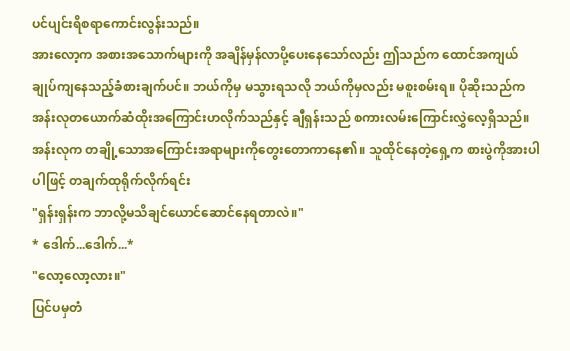ပင်ပျင်းရိစရာကောင်းလွန်းသည်။
အားလော့က အစားအသောက်များကို အချိန်မှန်လာပို့ပေးနေသော်လည်း ဤသည်က ထောင်အကျယ်ချုပ်ကျနေသည့်ခံစားချက်ပင်။ ဘယ်ကိုမှ မသွားရသလို ဘယ်ကိုမှလည်း မစူးစမ်းရ။ ပိုဆိုးသည်က အန်းလုတယောက်ဆံထိုးအကြောင်းဟလိုက်သည်နှင့် ချီရှန်းသည် စကားလမ်းကြောင်းလွှဲလေ့ရှိသည်။ အန်းလုက တချို့သောအကြောင်းအရာများကိုတွေးတောကာနေ၏။ သူထိုင်နေတဲ့ရှေ့က စားပွဲကိုအားပါပါဖြင့် တချက်ထုရိုက်လိုက်ရင်း
"ရှန်းရှန်းက ဘာလို့မသိချင်ယောင်ဆောင်နေရတာလဲ။"
* ဒေါက်...ဒေါက်...*
"လော့လော့လား။"
ပြင်ပမှတံ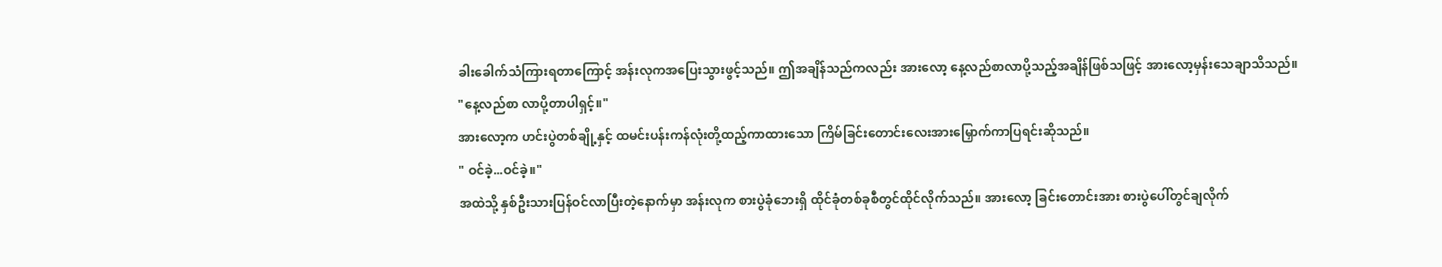ခါးခေါက်သံကြားရတာကြောင့် အန်းလုကအပြေးသွားဖွင့်သည်။ ဤအချိန်သည်ကလည်း အားလော့ နေ့လည်စာလာပို့သည့်အချိန်ဖြစ်သဖြင့် အားလော့မှန်းသေချာသိသည်။
"နေ့လည်စာ လာပို့တာပါရှင့်။"
အားလော့က ဟင်းပွဲတစ်ချို့နှင့် ထမင်းပန်းကန်လုံးတို့ထည့်ကာထားသော ကြိမ်ခြင်းတောင်းလေးအားမြှောက်ကာပြရင်းဆိုသည်။
" ဝင်ခဲ့...ဝင်ခဲ့။"
အထဲသို့ နှစ်ဦးသားပြန်ဝင်လာပြီးတဲ့နောက်မှာ အန်းလုက စားပွဲခုံဘေးရှိ ထိုင်ခုံတစ်ခုစီတွင်ထိုင်လိုက်သည်။ အားလော့ ခြင်းတောင်းအား စားပွဲပေါ်တွင်ချလိုက်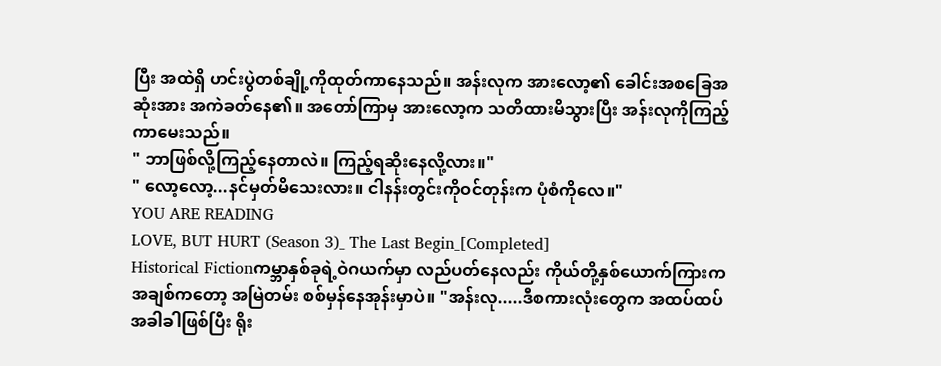ပြီး အထဲရှိ ဟင်းပွဲတစ်ချို့ကိုထုတ်ကာနေသည်။ အန်းလုက အားလော့၏ ခေါင်းအစခြေအဆုံးအား အကဲခတ်နေ၏။ အတော်ကြာမှ အားလော့က သတိထားမိသွားပြီး အန်းလုကိုကြည့်ကာမေးသည်။
" ဘာဖြစ်လို့ကြည့်နေတာလဲ။ ကြည့်ရဆိုးနေလို့လား။"
" လော့လော့...နင်မှတ်မိသေးလား။ ငါနန်းတွင်းကိုဝင်တုန်းက ပုံစံကိုလေ။"
YOU ARE READING
LOVE, BUT HURT (Season 3)_ The Last Begin_[Completed]
Historical Fictionကမ္ဘာနှစ်ခုရဲ့ဝဲဂယက်မှာ လည်ပတ်နေလည်း ကိုယ်တို့နှစ်ယောက်ကြားက အချစ်ကတော့ အမြဲတမ်း စစ်မှန်နေအုန်းမှာပဲ။ "အန်းလု.....ဒီစကားလုံးတွေက အထပ်ထပ်အခါခါဖြစ်ပြီး ရိုး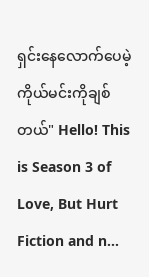ရှင်းနေလောက်ပေမဲ့ ကိုယ်မင်းကိုချစ်တယ်" Hello! This is Season 3 of Love, But Hurt Fiction and n...